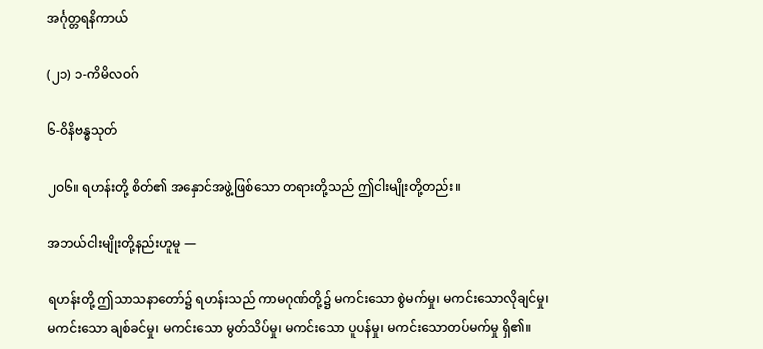အင်္ဂုတ္တရနိကာယ်

(၂၁) ၁-ကိမိလဝဂ်

၆-ဝိနိဗန္ဓသုတ်

၂ဝ၆။ ရဟန်းတို့ စိတ်၏ အနှောင်အဖွဲ့ဖြစ်သော တရားတို့သည် ဤငါးမျိုးတို့တည်း။

အဘယ်ငါးမျိုးတို့နည်းဟူမူ —

ရဟန်းတို့ ဤသာသနာတော်၌ ရဟန်းသည် ကာမဂုဏ်တို့၌ မကင်းသော စွဲမက်မှု၊ မကင်းသောလိုချင်မှု၊ မကင်းသော ချစ်ခင်မှု၊ မကင်းသော မွတ်သိပ်မှု၊ မကင်းသော ပူပန်မှု၊ မကင်းသောတပ်မက်မှု ရှိ၏။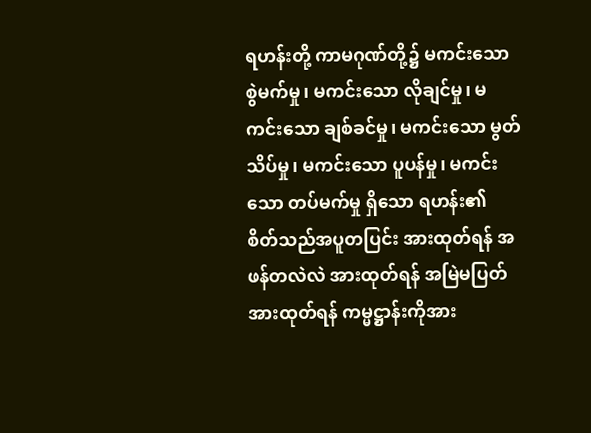ရဟန်းတို့ ကာမဂုဏ်တို့၌ မကင်းသော စွဲမက်မှု၊ မကင်းသော လိုချင်မှု၊ မကင်းသော ချစ်ခင်မှု၊ မကင်းသော မွတ်သိပ်မှု၊ မကင်းသော ပူပန်မှု၊ မကင်းသော တပ်မက်မှု ရှိသော ရဟန်း၏ စိတ်သည်အပူတပြင်း အားထုတ်ရန် အဖန်တလဲလဲ အားထုတ်ရန် အမြဲမပြတ် အားထုတ်ရန် ကမ္မဋ္ဌာန်းကိုအား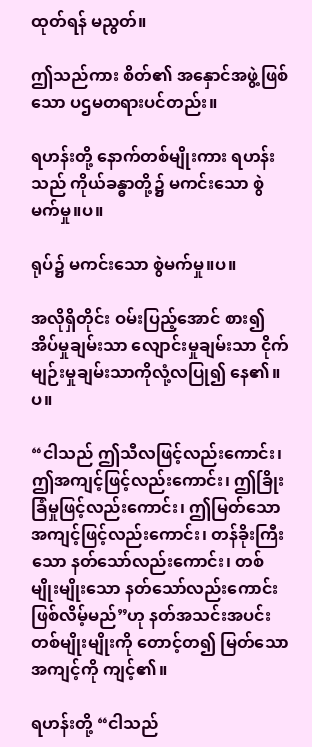ထုတ်ရန် မညွတ်။

ဤသည်ကား စိတ်၏ အနှောင်အဖွဲ့ဖြစ်သော ပဌမတရားပင်တည်း။

ရဟန်းတို့ နောက်တစ်မျိုးကား ရဟန်းသည် ကိုယ်ခန္ဓာတို့၌ မကင်းသော စွဲမက်မှု။ပ။

ရုပ်၌ မကင်းသော စွဲမက်မှု။ပ။

အလိုရှိတိုင်း ဝမ်းပြည့်အောင် စား၍ အိပ်မှုချမ်းသာ လျောင်းမှုချမ်းသာ ငိုက်မျဉ်းမှုချမ်းသာကိုလုံ့လပြု၍ နေ၏။ပ။

“ငါသည် ဤသီလဖြင့်လည်းကောင်း၊ ဤအကျင့်ဖြင့်လည်းကောင်း၊ ဤခြိုးခြံမှုဖြင့်လည်းကောင်း၊ ဤမြတ်သော အကျင့်ဖြင့်လည်းကောင်း၊ တန်ခိုးကြီးသော နတ်သော်လည်းကောင်း၊ တစ်မျိုးမျိုးသော နတ်သော်လည်းကောင်း ဖြစ်လိမ့်မည်”ဟု နတ်အသင်းအပင်း တစ်မျိုးမျိုးကို တောင့်တ၍ မြတ်သော အကျင့်ကို ကျင့်၏။

ရဟန်းတို့ “ငါသည်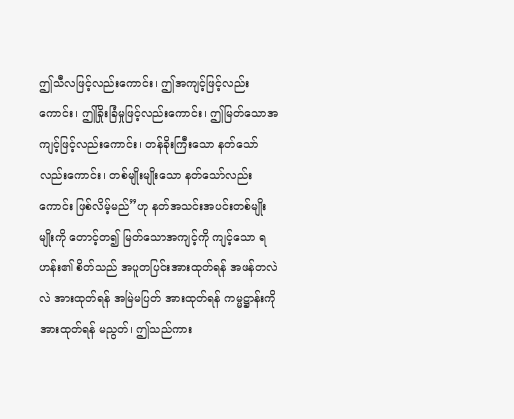ဤသီလဖြင့်လည်းကောင်း၊ ဤအကျင့်ဖြင့်လည်းကောင်း၊ ဤခြိုးခြံမှုဖြင့်လည်းကောင်း၊ ဤမြတ်သောအကျင့်ဖြင့်လည်းကောင်း၊ တန်ခိုးကြီးသော နတ်သော်လည်းကောင်း၊ တစ်မျိုးမျိုးသော နတ်သော်လည်းကောင်း ဖြစ်လိမ့်မည်”ဟု နတ်အသင်းအပင်းတစ်မျိုးမျိုးကို တောင့်တ၍ မြတ်သောအကျင့်ကို ကျင့်သော ရဟန်း၏ စိတ်သည် အပူတပြင်းအားထုတ်ရန် အဖန်တလဲလဲ အားထုတ်ရန် အမြဲမပြတ် အားထုတ်ရန် ကမ္မဋ္ဌာန်းကို အားထုတ်ရန် မညွတ်၊ ဤသည်ကား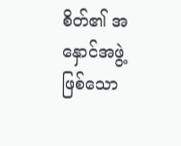စိတ်၏ အနှောင်အဖွဲ့ဖြစ်သော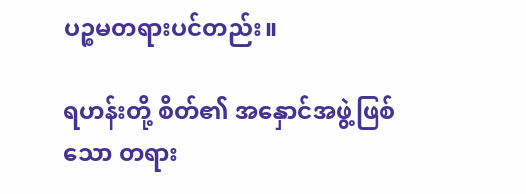ပဉ္စမတရားပင်တည်း။

ရဟန်းတို့ စိတ်၏ အနှောင်အဖွဲ့ဖြစ်သော တရား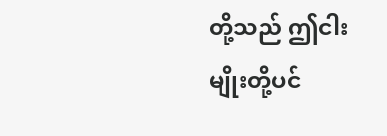တို့သည် ဤငါးမျိုးတို့ပင်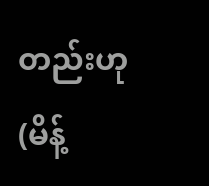တည်းဟု (မိန့်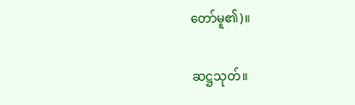တော်မူ၏)။

ဆဋ္ဌသုတ်။